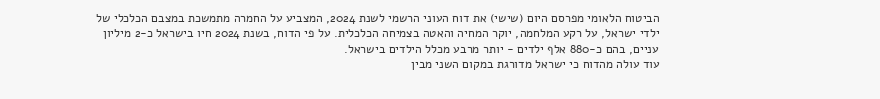הביטוח הלאומי מפרסם היום (שישי) את דוח העוני הרשמי לשנת 2024, המצביע על החמרה מתמשכת במצבם הכלכלי של ילדי ישראל, על רקע המלחמה, יוקר המחיה והאטה בצמיחה הכלכלית. על פי הדוח, בשנת 2024 חיו בישראל כ-2 מיליון עניים, בהם כ-880 אלף ילדים - יותר מרבע מכלל הילדים בישראל.
עוד עולה מהדוח כי ישראל מדורגת במקום השני מבין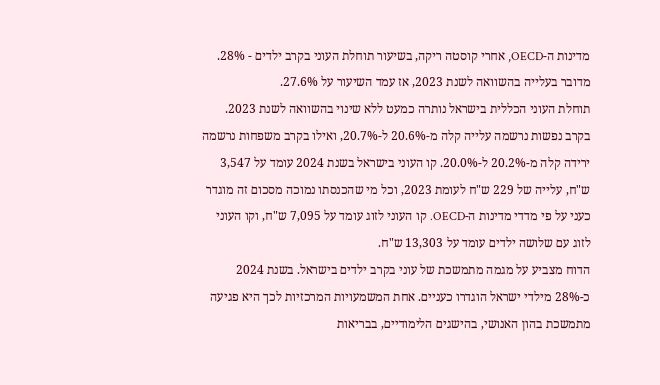מדינות ה-OECD, אחרי קוסטה ריקה, בשיעור תוחלת העוני בקרב ילדים - 28%. מדובר בעלייה בהשוואה לשנת 2023, אז עמד השיעור על 27.6%.
תוחלת העוני הכללית בישראל נותרה כמעט ללא שינוי בהשוואה לשנת 2023. בקרב נפשות נרשמה עלייה קלה מ-20.6% ל-20.7%, ואילו בקרב משפחות נרשמה ירידה קלה מ-20.2% ל-20.0%. קו העוני בישראל בשנת 2024 עומד על 3,547 ש"ח, עלייה של 229 ש"ח לעומת 2023, וכל מי שהכנסתו נמוכה מסכום זה מוגדר כעני על פי מדדי מדינות ה-OECD. קו העוני לזוג עומד על 7,095 ש"ח, וקו העוני לזוג עם שלושה ילדים עומד על 13,303 ש"ח.
הדוח מצביע על מגמה מתמשכת של עוני בקרב ילדים בישראל. בשנת 2024 כ-28% מילדי ישראל הוגדרו כעניים. אחת המשמעויות המרכזיות לכך היא פגיעה מתמשכת בהון האנושי, בהישגים הלימודיים, בבריאות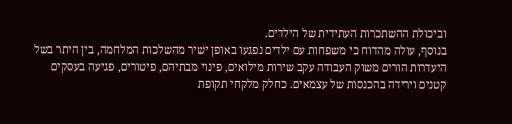וביכולת ההשתכרות העתידית של הילדים.
בנוסף, עולה מהדוח כי משפחות עם ילדים נפגעו באופן ישיר מהשלכות המלחמה, בין היתר בשל היעדרות הורים משוק העבודה עקב שירות מילואים, פינוי מבתיהם, פיטורים, פגיעה בעסקים קטנים וירידה בהכנסות של עצמאים. כחלק מלקחי תקופת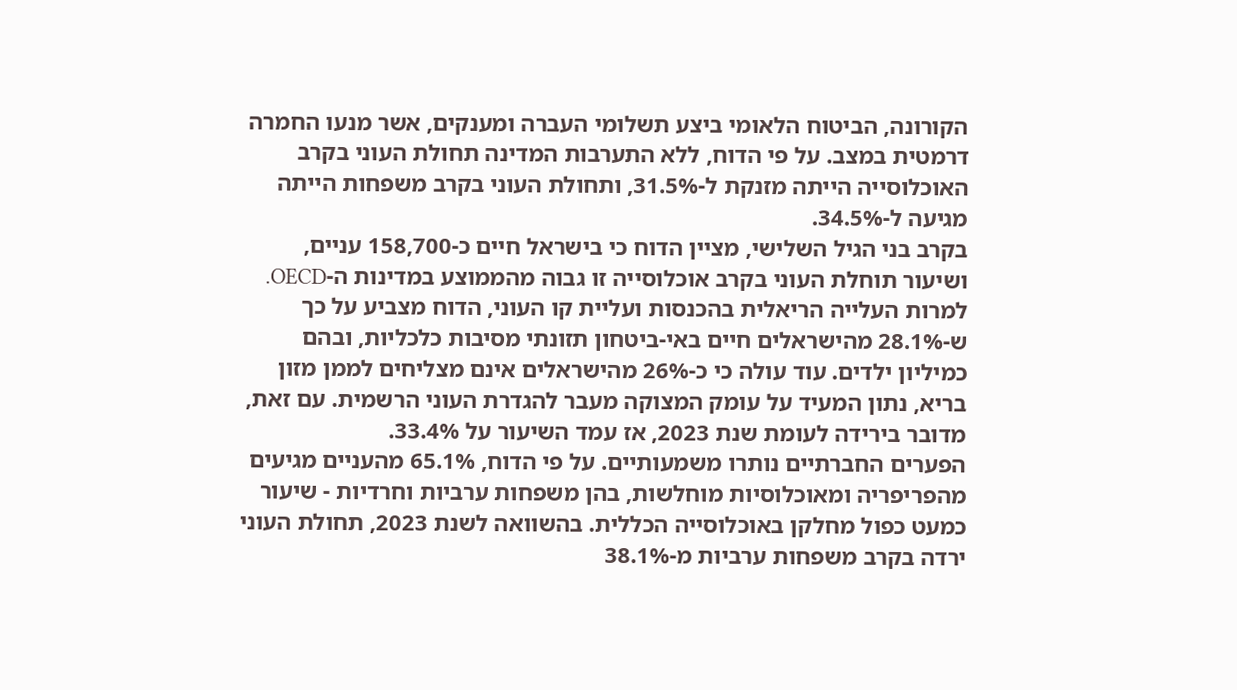הקורונה, הביטוח הלאומי ביצע תשלומי העברה ומענקים, אשר מנעו החמרה דרמטית במצב. על פי הדוח, ללא התערבות המדינה תחולת העוני בקרב האוכלוסייה הייתה מזנקת ל-31.5%, ותחולת העוני בקרב משפחות הייתה מגיעה ל-34.5%.
בקרב בני הגיל השלישי, מציין הדוח כי בישראל חיים כ-158,700 עניים, ושיעור תוחלת העוני בקרב אוכלוסייה זו גבוה מהממוצע במדינות ה-OECD.
למרות העלייה הריאלית בהכנסות ועליית קו העוני, הדוח מצביע על כך ש-28.1% מהישראלים חיים באי-ביטחון תזונתי מסיבות כלכליות, ובהם כמיליון ילדים. עוד עולה כי כ-26% מהישראלים אינם מצליחים לממן מזון בריא, נתון המעיד על עומק המצוקה מעבר להגדרת העוני הרשמית. עם זאת, מדובר בירידה לעומת שנת 2023, אז עמד השיעור על 33.4%.
הפערים החברתיים נותרו משמעותיים. על פי הדוח, 65.1% מהעניים מגיעים מהפריפריה ומאוכלוסיות מוחלשות, בהן משפחות ערביות וחרדיות - שיעור כמעט כפול מחלקן באוכלוסייה הכללית. בהשוואה לשנת 2023, תחולת העוני ירדה בקרב משפחות ערביות מ-38.1%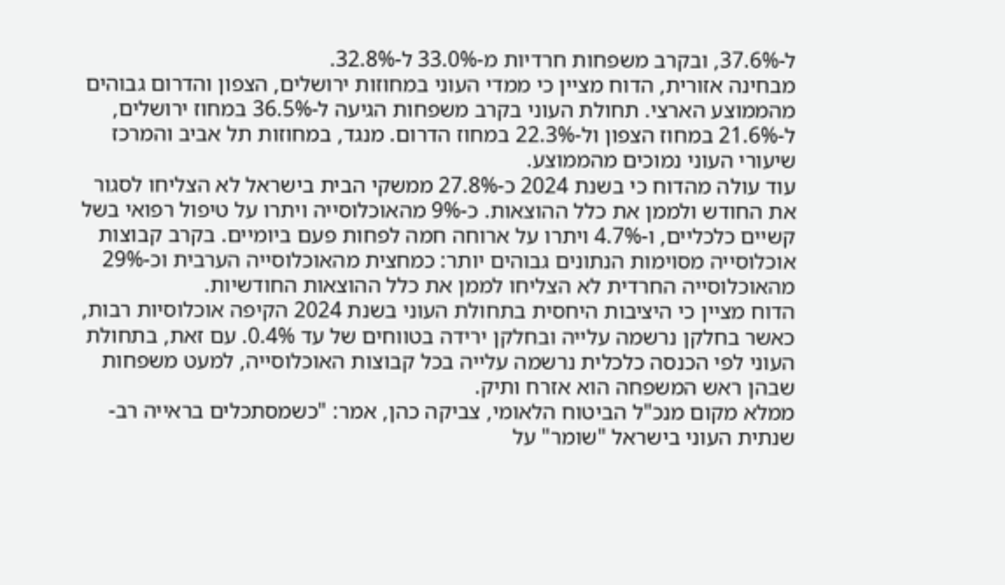ל-37.6%, ובקרב משפחות חרדיות מ-33.0% ל-32.8%.
מבחינה אזורית, הדוח מציין כי ממדי העוני במחוזות ירושלים, הצפון והדרום גבוהים מהממוצע הארצי. תחולת העוני בקרב משפחות הגיעה ל-36.5% במחוז ירושלים, ל-21.6% במחוז הצפון ול-22.3% במחוז הדרום. מנגד, במחוזות תל אביב והמרכז שיעורי העוני נמוכים מהממוצע.
עוד עולה מהדוח כי בשנת 2024 כ-27.8% ממשקי הבית בישראל לא הצליחו לסגור את החודש ולממן את כלל ההוצאות. כ-9% מהאוכלוסייה ויתרו על טיפול רפואי בשל קשיים כלכליים, ו-4.7% ויתרו על ארוחה חמה לפחות פעם ביומיים. בקרב קבוצות אוכלוסייה מסוימות הנתונים גבוהים יותר: כמחצית מהאוכלוסייה הערבית וכ-29% מהאוכלוסייה החרדית לא הצליחו לממן את כלל ההוצאות החודשיות.
הדוח מציין כי היציבות היחסית בתחולת העוני בשנת 2024 הקיפה אוכלוסיות רבות, כאשר בחלקן נרשמה עלייה ובחלקן ירידה בטווחים של עד 0.4%. עם זאת, בתחולת העוני לפי הכנסה כלכלית נרשמה עלייה בכל קבוצות האוכלוסייה, למעט משפחות שבהן ראש המשפחה הוא אזרח ותיק.
ממלא מקום מנכ"ל הביטוח הלאומי, צביקה כהן, אמר: "כשמסתכלים בראייה רב-שנתית העוני בישראל "שומר" על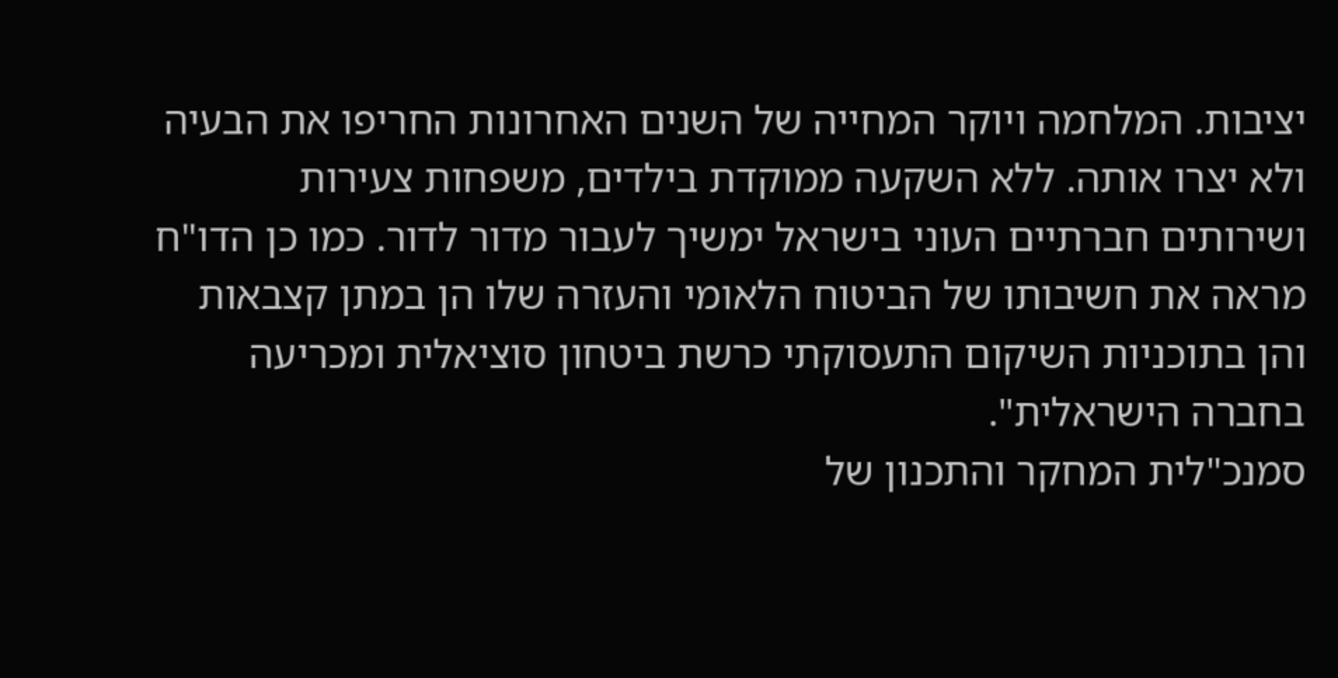יציבות. המלחמה ויוקר המחייה של השנים האחרונות החריפו את הבעיה ולא יצרו אותה. ללא השקעה ממוקדת בילדים, משפחות צעירות ושירותים חברתיים העוני בישראל ימשיך לעבור מדור לדור. כמו כן הדו"ח מראה את חשיבותו של הביטוח הלאומי והעזרה שלו הן במתן קצבאות והן בתוכניות השיקום התעסוקתי כרשת ביטחון סוציאלית ומכריעה בחברה הישראלית".
סמנכ"לית המחקר והתכנון של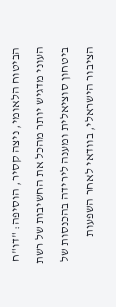הביטוח הלאומי, ניצה קסיר, הוסיפה: "דו"ח העוני מדגיש יותר מהכל את החשיבות של רשת ביטחון סוציאלית ומענה לירידה בהכנסות של הציבור הישראלי, בוודאי לאחר השפעות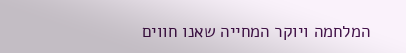המלחמה ויוקר המחייה שאנו חווים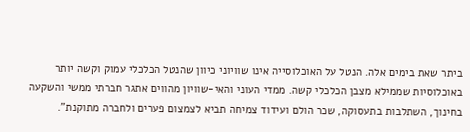ביתר שאת בימים אלה. הנטל על האוכלוסייה אינו שוויוני כיוון שהנטל הכלכלי עמוק וקשה יותר באוכלוסיות שממילא מצבן הכלכלי קשה. ממדי העוני והאי-שוויון מהווים אתגר חברתי ממשי והשקעה בחינוך, השתלבות בתעסוקה, שכר הולם ועידוד צמיחה תביא לצמצום פערים ולחברה מתוקנת".